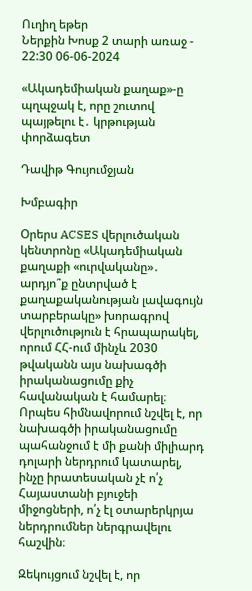Ուղիղ եթեր
Ներքին Խոսք 2 տարի առաջ - 22:30 06-06-2024

«Ակադեմիական քաղաք»-ը պղպջակ է, որը շուտով պայթելու է․ կրթության փորձագետ

Դավիթ Գույումջյան

Խմբագիր

Օրերս ACSES վերլուծական կենտրոնը «Ակադեմիական քաղաքի «ուրվականը»․ արդյո՞ք ընտրված է քաղաքականության լավագույն տարբերակը» խորագրով վերլուծություն է հրապարակել, որում ՀՀ-ում մինչև 2030 թվականն այս նախագծի իրականացումը քիչ հավանական է համարել։ Որպես հիմնավորում նշվել է, որ նախագծի իրականացումը պահանջում է մի քանի միլիարդ դոլարի ներդրում կատարել, ինչը իրատեսական չէ ո՛չ Հայաստանի բյուջեի միջոցների, ո՛չ էլ օտարերկրյա ներդրումներ ներգրավելու հաշվին։

Զեկույցում նշվել է, որ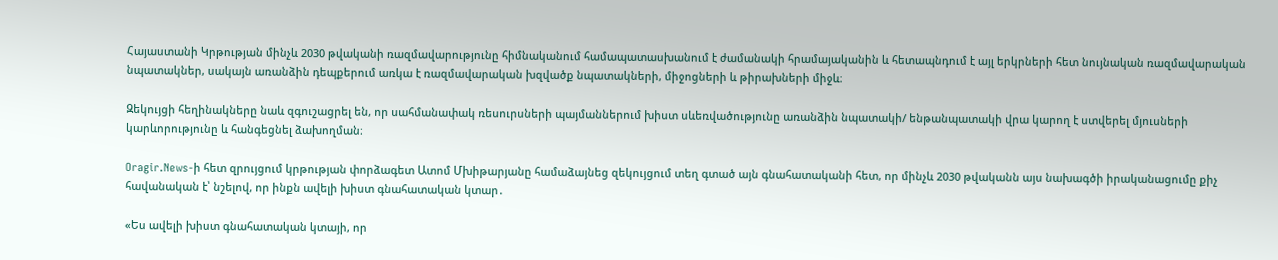Հայաստանի Կրթության մինչև 2030 թվականի ռազմավարությունը հիմնականում համապատասխանում է ժամանակի հրամայականին և հետապնդում է այլ երկրների հետ նույնական ռազմավարական նպատակներ, սակայն առանձին դեպքերում առկա է ռազմավարական խզվածք նպատակների, միջոցների և թիրախների միջև։

Զեկույցի հեղինակները նաև զգուշացրել են, որ սահմանափակ ռեսուրսների պայմաններում խիստ սևեռվածությունը առանձին նպատակի/ ենթանպատակի վրա կարող է ստվերել մյուսների կարևորությունը և հանգեցնել ձախողման։

Oragir.News-ի հետ զրույցում կրթության փորձագետ Ատոմ Մխիթարյանը համաձայնեց զեկույցում տեղ գտած այն գնահատականի հետ, որ մինչև 2030 թվականն այս նախագծի իրականացումը քիչ հավանական է՝ նշելով, որ ինքն ավելի խիստ գնահատական կտար․

«Ես ավելի խիստ գնահատական կտայի, որ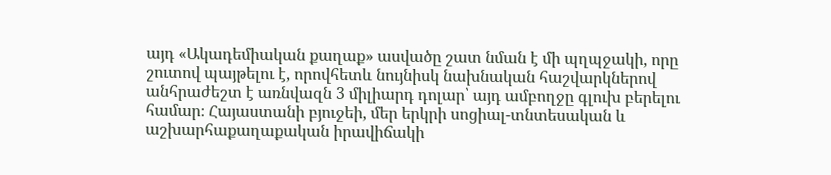այդ «Ակադեմիական քաղաք» ասվածը շատ նման է մի պղպջակի, որը շուտով պայթելու է, որովհետև նույնիսկ նախնական հաշվարկներով անհրաժեշտ է առնվազն 3 միլիարդ դոլար՝ այդ ամբողջը գլուխ բերելու համար։ Հայաստանի բյուջեի, մեր երկրի սոցիալ-տնտեսական և աշխարհաքաղաքական իրավիճակի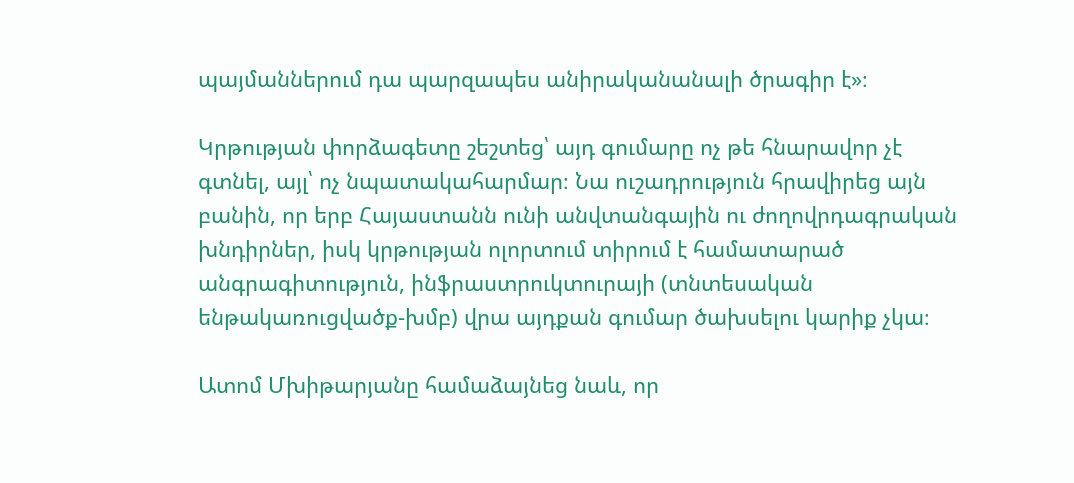պայմաններում դա պարզապես անիրականանալի ծրագիր է»։

Կրթության փորձագետը շեշտեց՝ այդ գումարը ոչ թե հնարավոր չէ գտնել, այլ՝ ոչ նպատակահարմար։ Նա ուշադրություն հրավիրեց այն բանին, որ երբ Հայաստանն ունի անվտանգային ու ժողովրդագրական խնդիրներ, իսկ կրթության ոլորտում տիրում է համատարած անգրագիտություն, ինֆրաստրուկտուրայի (տնտեսական ենթակառուցվածք-խմբ) վրա այդքան գումար ծախսելու կարիք չկա։

Ատոմ Մխիթարյանը համաձայնեց նաև, որ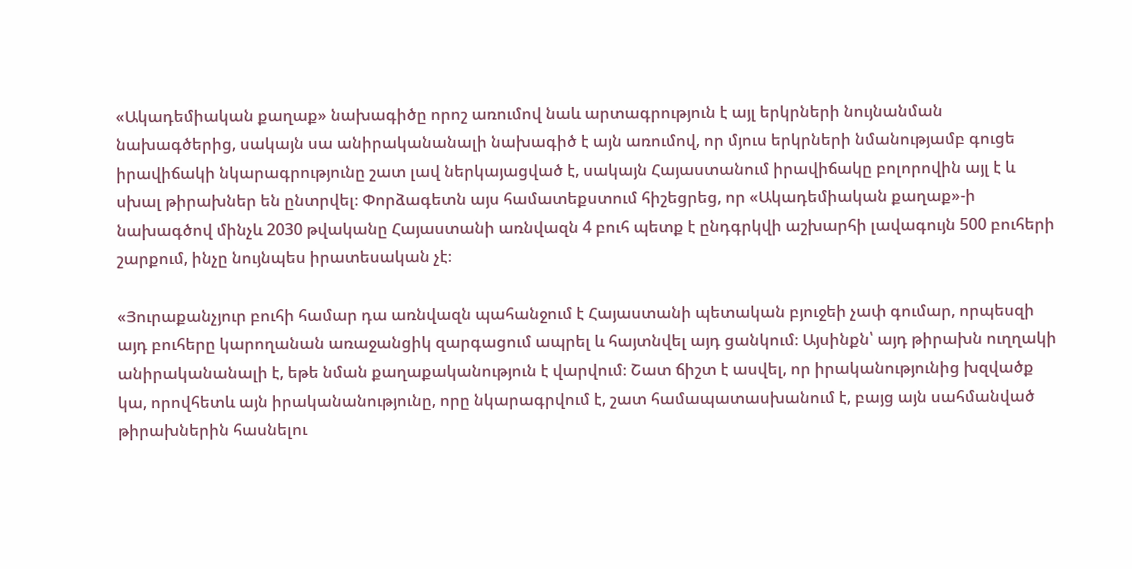«Ակադեմիական քաղաք» նախագիծը որոշ առումով նաև արտագրություն է այլ երկրների նույնանման նախագծերից, սակայն սա անիրականանալի նախագիծ է այն առումով, որ մյուս երկրների նմանությամբ գուցե իրավիճակի նկարագրությունը շատ լավ ներկայացված է, սակայն Հայաստանում իրավիճակը բոլորովին այլ է և սխալ թիրախներ են ընտրվել։ Փորձագետն այս համատեքստում հիշեցրեց, որ «Ակադեմիական քաղաք»-ի նախագծով մինչև 2030 թվականը Հայաստանի առնվազն 4 բուհ պետք է ընդգրկվի աշխարհի լավագույն 500 բուհերի շարքում, ինչը նույնպես իրատեսական չէ։

«Յուրաքանչյուր բուհի համար դա առնվազն պահանջում է Հայաստանի պետական բյուջեի չափ գումար, որպեսզի այդ բուհերը կարողանան առաջանցիկ զարգացում ապրել և հայտնվել այդ ցանկում։ Այսինքն՝ այդ թիրախն ուղղակի անիրականանալի է, եթե նման քաղաքականություն է վարվում։ Շատ ճիշտ է ասվել, որ իրականությունից խզվածք կա, որովհետև այն իրականանությունը, որը նկարագրվում է, շատ համապատասխանում է, բայց այն սահմանված թիրախներին հասնելու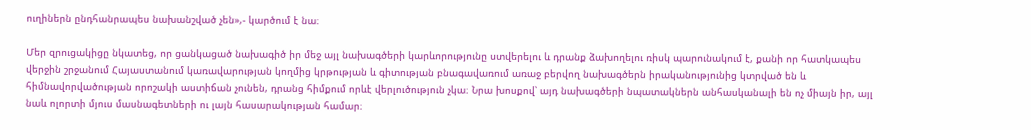ուղիներն ընդհանրապես նախանշված չեն»,- կարծում է նա։

Մեր զրուցակիցը նկատեց, որ ցանկացած նախագիծ իր մեջ այլ նախագծերի կարևորությունը ստվերելու և դրանք ձախողելու ռիսկ պարունակում է, քանի որ հատկապես վերջին շրջանում Հայաստանում կառավարության կողմից կրթության և գիտության բնագավառում առաջ բերվող նախագծերն իրականությունից կտրված են և հիմնավորվածության որոշակի աստիճան չունեն, դրանց հիմքում որևէ վերլուծություն չկա։ Նրա խոսքով՝ այդ նախագծերի նպատակներն անհասկանալի են ոչ միայն իր, այլ նաև ոլորտի մյուս մասնագետների ու լայն հասարակության համար։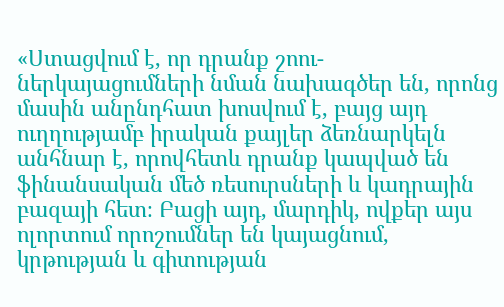«Ստացվում է, որ դրանք շոու-ներկայացումների նման նախագծեր են, որոնց մասին անընդհատ խոսվում է, բայց այդ ուղղությամբ իրական քայլեր ձեռնարկելն անհնար է, որովհետև դրանք կապված են ֆինանսական մեծ ռեսուրսների և կադրային բազայի հետ։ Բացի այդ, մարդիկ, ովքեր այս ոլորտում որոշումներ են կայացնում, կրթության և գիտության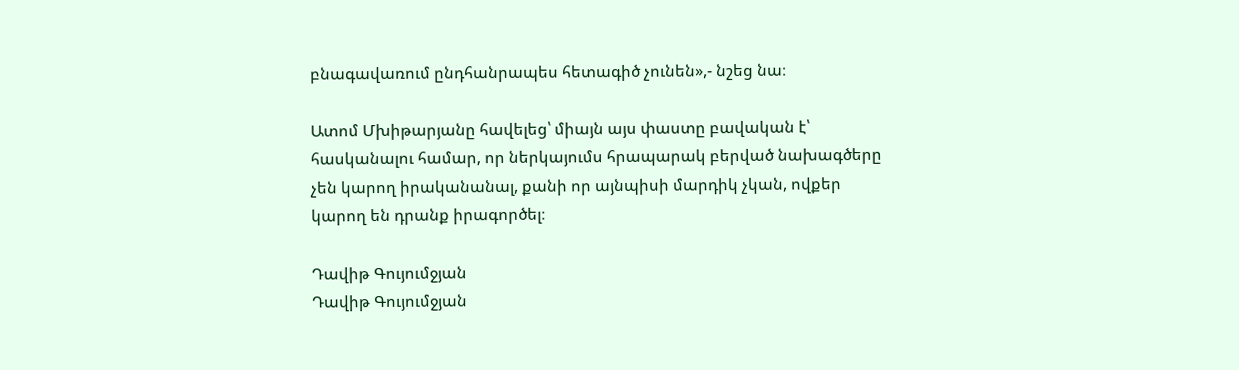բնագավառում ընդհանրապես հետագիծ չունեն»,- նշեց նա։

Ատոմ Մխիթարյանը հավելեց՝ միայն այս փաստը բավական է՝ հասկանալու համար, որ ներկայումս հրապարակ բերված նախագծերը չեն կարող իրականանալ, քանի որ այնպիսի մարդիկ չկան, ովքեր կարող են դրանք իրագործել։

Դավիթ Գույումջյան
Դավիթ Գույումջյան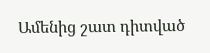Ամենից շատ դիտված